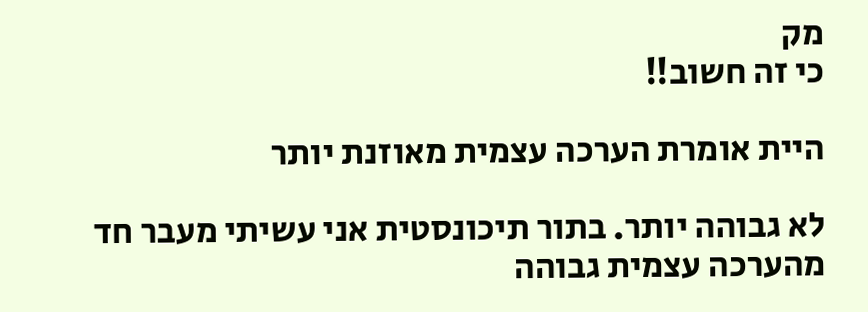מק
כי זה חשוב!!

היית אומרת הערכה עצמית מאוזנת יותר

לא גבוהה יותר. בתור תיכונסטית אני עשיתי מעבר חד מהערכה עצמית גבוהה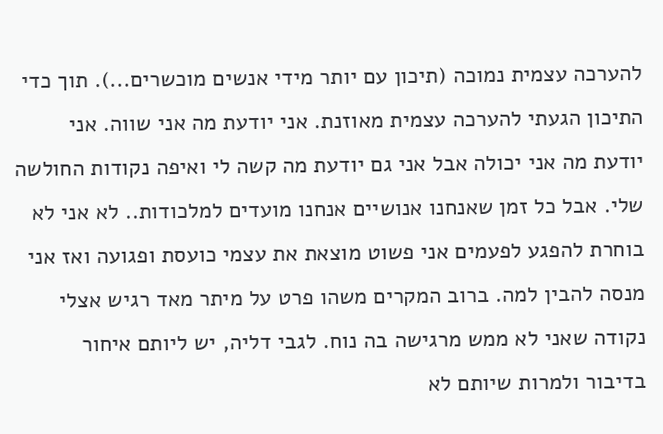להערכה עצמית נמוכה (תיכון עם יותר מידי אנשים מוכשרים...). תוך כדי התיכון הגעתי להערכה עצמית מאוזנת. אני יודעת מה אני שווה. אני יודעת מה אני יכולה אבל אני גם יודעת מה קשה לי ואיפה נקודות החולשה שלי. אבל כל זמן שאנחנו אנושיים אנחנו מועדים למלכודות.. לא אני לא בוחרת להפגע לפעמים אני פשוט מוצאת את עצמי כועסת ופגועה ואז אני מנסה להבין למה. ברוב המקרים משהו פרט על מיתר מאד רגיש אצלי נקודה שאני לא ממש מרגישה בה נוח. לגבי דליה, יש ליותם איחור בדיבור ולמרות שיותם לא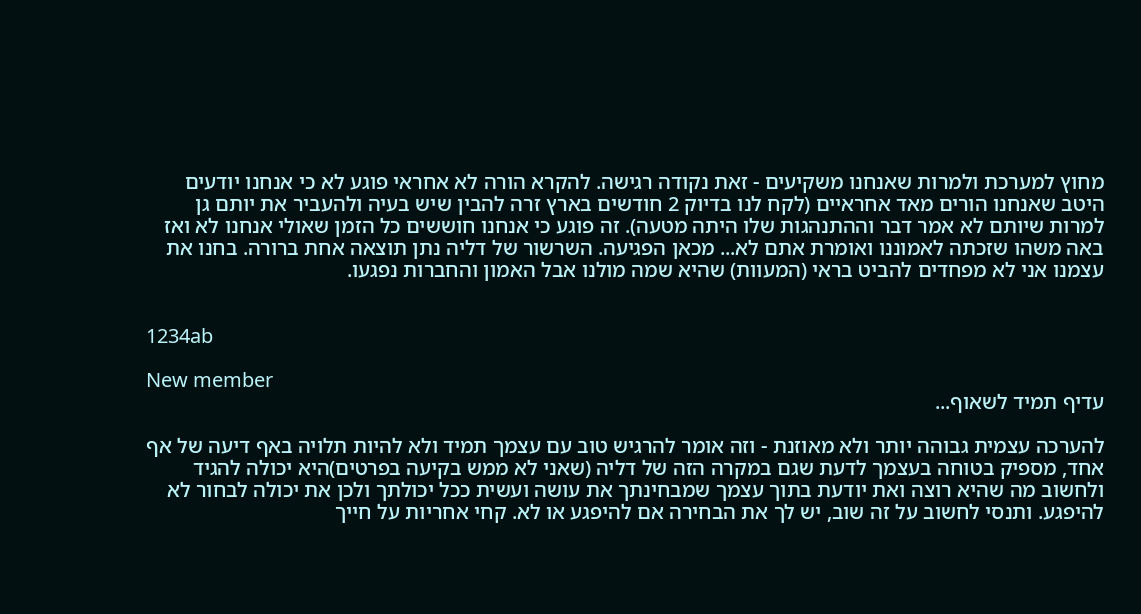מחוץ למערכת ולמרות שאנחנו משקיעים - זאת נקודה רגישה. להקרא הורה לא אחראי פוגע לא כי אנחנו יודעים היטב שאנחנו הורים מאד אחראיים (לקח לנו בדיוק 2 חודשים בארץ זרה להבין שיש בעיה ולהעביר את יותם גן למרות שיותם לא אמר דבר וההתנהגות שלו היתה מטעה). זה פוגע כי אנחנו חוששים כל הזמן שאולי אנחנו לא ואז באה משהו שזכתה לאמוננו ואומרת אתם לא... מכאן הפגיעה. השרשור של דליה נתן תוצאה אחת ברורה. בחנו את עצמנו אני לא מפחדים להביט בראי (המעוות) שהיא שמה מולנו אבל האמון והחברות נפגעו.


1234ab

New member
עדיף תמיד לשאוף...

להערכה עצמית גבוהה יותר ולא מאוזנת - וזה אומר להרגיש טוב עם עצמך תמיד ולא להיות תלויה באף דיעה של אף אחד, מספיק בטוחה בעצמך לדעת שגם במקרה הזה של דליה (שאני לא ממש בקיעה בפרטים)היא יכולה להגיד ולחשוב מה שהיא רוצה ואת יודעת בתוך עצמך שמבחינתך את עושה ועשית ככל יכולתך ולכן את יכולה לבחור לא להיפגע. ותנסי לחשוב על זה שוב, יש לך את הבחירה אם להיפגע או לא. קחי אחריות על חייך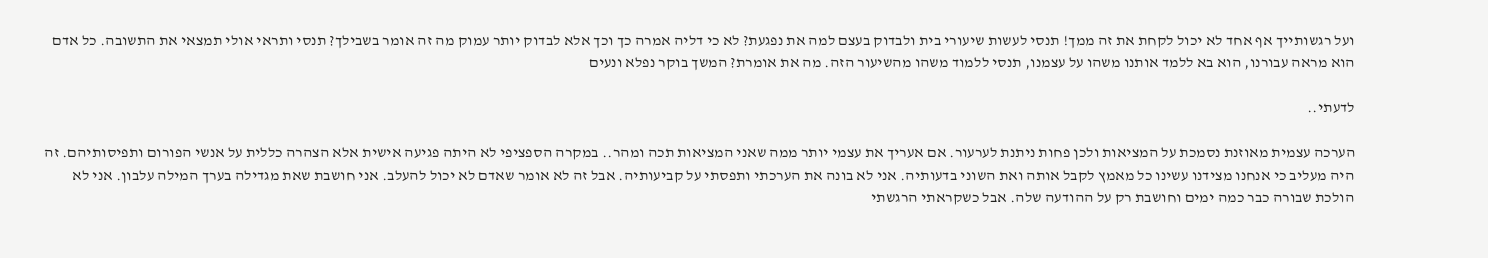ועל רגשותייך אף אחד לא יכול לקחת את זה ממך! תנסי לעשות שיעורי בית ולבדוק בעצם למה את נפגעת? לא כי דליה אמרה כך וכך אלא לבדוק יותר עמוק מה זה אומר בשבילך? תנסי ותראי אולי תמצאי את התשובה. כל אדם הוא מראה עבורנו, הוא בא ללמד אותנו משהו על עצמנו, תנסי ללמוד משהו מהשיעור הזה. מה את אומרת? המשך בוקר נפלא ונעים

לדעתי..

הערכה עצמית מאוזנת נסמכת על המציאות ולכן פחות ניתנת לערעור. אם אעריך את עצמי יותר ממה שאני המציאות תכה ומהר.. במקרה הספציפי לא היתה פגיעה אישית אלא הצהרה כללית על אנשי הפורום ותפיסותיהם. זה היה מעליב כי אנחנו מצידנו עשינו כל מאמץ לקבל אותה ואת השוני בדעותיה. אני לא בונה את הערכתי ותפסתי על קביעותיה. אבל זה לא אומר שאדם לא יכול להעלב. אני חושבת שאת מגדילה בערך המילה עלבון. אני לא הולכת שבורה כבר כמה ימים וחושבת רק על ההודעה שלה. אבל כשקראתי הרגשתי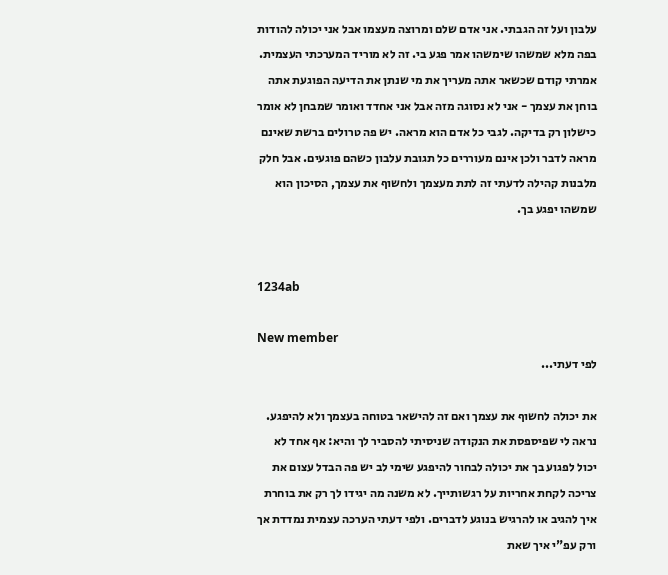עלבון ועל זה הגבתי. אני אדם שלם ומרוצה מעצמו אבל אני יכולה להודות בפה מלא שמשהו שימשהו אמר פגע בי. זה לא מוריד המערכתי העצמית. אמרתי קודם שכשאר אתה מעריך את מי שנתן את הדיעה הפוגעת אתה בוחן את עצמך - אני לא נסוגה מזה אבל אני אחדד ואומר שמבחן לא אומר כישלון רק בדיקה. לגבי כל אדם הוא מראה. יש פה טרולים ברשת שאינם מראה לדבר ולכן אינם מעוררים כל תגובת עלבון כשהם פוגעים. אבל חלק מלבנות קהילה לדעתי זה לתת מעצמך ולחשוף את עצמך, הסיכון הוא שמשהו יפגע בך.


1234ab

New member
לפי דעתי...

את יכולה לחשוף את עצמך ואם זה להישאר בטוחה בעצמך ולא להיפגע. נראה לי שפיספסת את הנקודה שניסיתי להסביר לך והיא: אף אחד לא יכול לפגוע בך את יכולה לבחור להיפגע שימי לב יש פה הבדל עצום את צריכה לקחת אחריות על רגשותייך. לא משנה מה יגידו לך רק את בוחרת איך להגיב או להרגיש בנוגע לדברים. ולפי דעתי הערכה עצמית נמדדת אך ורק עפ"י איך שאת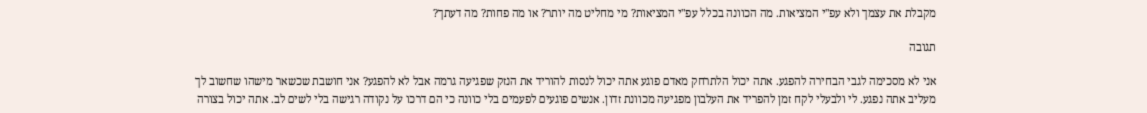מקבלת את עצמך ולא עפ"י המציאות. מה הכוונה בכלל עפ"י המציאות? מי מחליט מה יותר? או מה פחות? מה דעתך?

תגובה

אני לא מסכימה לגבי הבחירה להפגע. אתה יכול הלתרחק מאדם פוגע אתה יכול לנסות להוריד את הנזק שפגיעה גרמה אבל לא להפגע? אני חושבת שכשאר מישהו שחשוב לך מעליב אתה נפגע. לי ולבעלי לקח זמן להפריד את העלבון מפגיעה מכוונת זדון. אנשים פוגעים לפעמים בלי כוונה כי הם דרכו על נקודה רגישה בלי לשים לב. אתה יכול בצורה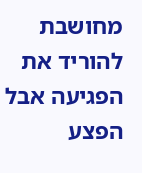מחושבת להוריד את הפגיעה אבל הפצע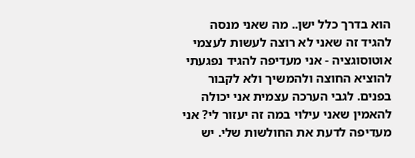הוא בדרך כלל ישן.. מה שאני מנסה להגיד זה שאני לא רוצה לעשות לעצמי אוטוסוגציה - אני מעדיפה להגיד נפגעתי להוציא החוצה ולהמשיך ולא לקבור בפנים. לגבי הערכה עצמית אני יכולה להאמין שאני עילוי במה זה יעזור לי? אני מעדיפה לדעת את החולשות שלי. יש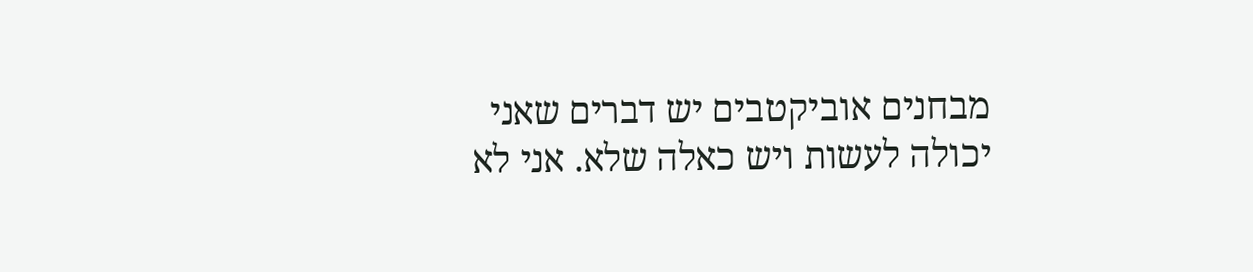מבחנים אוביקטבים יש דברים שאני יכולה לעשות ויש כאלה שלא. אני לא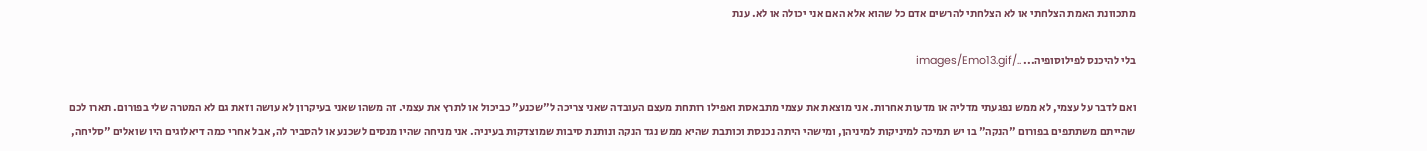מתכוונת האמת הצלחתי או לא הצלחתי להרשים אדם כל שהוא אלא האם אני יכולה או לא. ענת

בלי להיכנס לפילוסופיה... ../images/Emo13.gif

ואם לדבר על עצמי, לא ממש נפגעתי מדליה או מדעות אחרות. אני מוצאת את עצמי מתבאסת ואפילו רותחת מעצם העובדה שאני צריכה ל"שכנע" כביכול או לתרץ את עצמי. זה משהו שאני בעיקרון לא עושה וזאת גם לא המטרה שלי בפורום. תארו לכם שהייתם משתתפים בפורום "הנקה" בו יש תמיכה למיניקות למיניהן, ומישהי היתה נכנסת וכותבת שהיא ממש נגד הנקה ונותנת סיבות שמוצדקות בעיניה. אני מניחה שהיו מנסים לשכנע או להסביר לה, אבל אחרי כמה דיאלוגים היו שואלים "סליחה,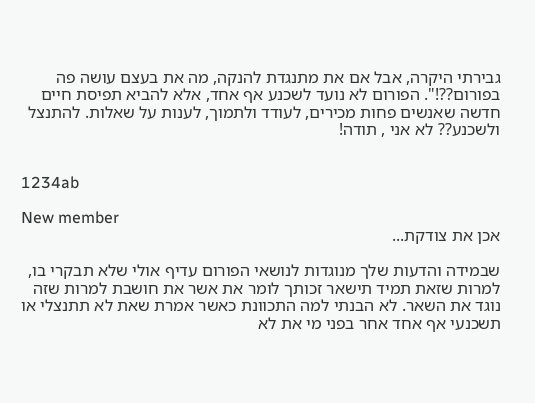גבירתי היקרה, אבל אם את מתנגדת להנקה, מה את בעצם עושה פה בפורום??!". הפורום לא נועד לשכנע אף אחד, אלא להביא תפיסת חיים חדשה שאנשים פחות מכירים, לעודד ולתמוך, לענות על שאלות. להתנצל ולשכנע?? לא אני , תודה!


1234ab

New member
אכן את צודקת...

שבמידה והדעות שלך מנוגדות לנושאי הפורום עדיף אולי שלא תבקרי בו, למרות שזאת תמיד תישאר זכותך לומר את אשר את חושבת למרות שזה נוגד את השאר. לא הבנתי למה התכוונת כאשר אמרת שאת לא תתנצלי או תשכנעי אף אחד אחר בפני מי את לא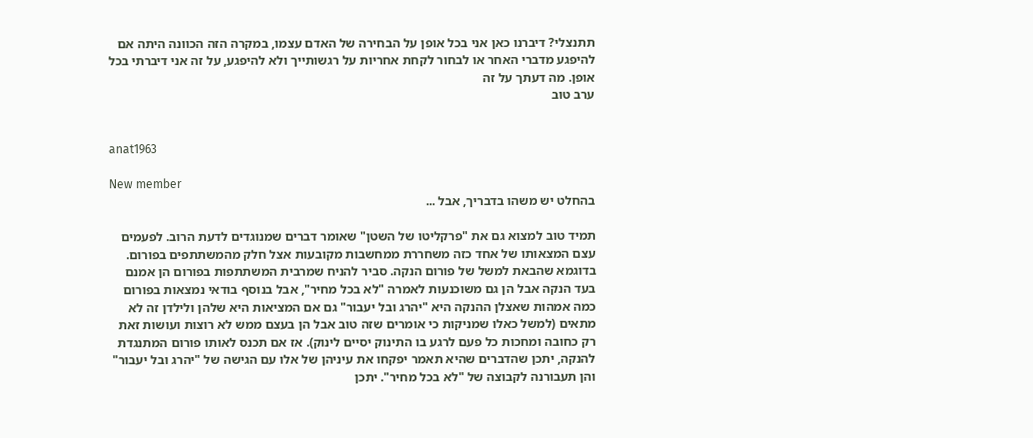תתנצלי? דיברנו כאן אני בכל אופן על הבחירה של האדם עצמו, במקרה הזה הכוונה היתה אם להיפגע מדברי האחר או לבחור לקחת אחריות על רגשותייך ולא להיפגע, על זה אני דיברתי בכל אופן. מה דעתך על זה
ערב טוב


anat1963

New member
בהחלט יש משהו בדבריך, אבל ...

תמיד טוב למצוא גם את "פרקליטו של השטן" שאומר דברים שמנוגדים לדעת הרוב. לפעמים עצם המצאותו של אחד כזה משחררת ממחשבות מקובעות אצל חלק מהמשתתפים בפורום. בדוגמא שהבאת למשל של פורום הנקה. סביר להניח שמרבית המשתתפות בפורום הן אמנם בעד הנקה אבל הן גם משוכנעות לאמרה "לא בכל מחיר", אבל בנוסף בודאי נמצאות בפורום כמה אמהות שאצלן ההנקה היא "יהרג ובל יעבור" גם אם המציאות היא שלהן ולילדן זה לא מתאים (למשל כאלו שמניקות כי אומרים שזה טוב אבל הן בעצם ממש לא רוצות ועושות זאת רק כחובה ומחכות כל פעם לרגע בו התינוק יסיים לינוק). אז אם תכנס לאותו פורום המתנגדת להנקה, יתכן שהדברים שהיא תאמר יפקחו את עיניהן של אלו עם הגישה של "יהרג ובל יעבור" והן תעבורנה לקבוצה של "לא בכל מחיר". יתכן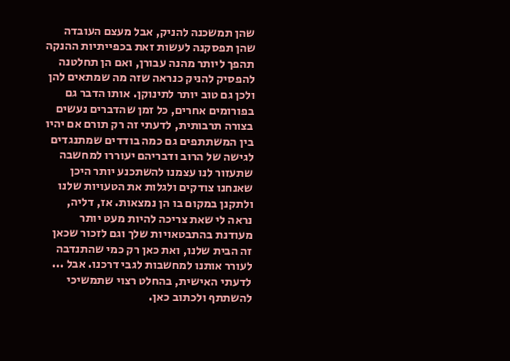שהן תמשכנה להניק, אבל מעצם העובדה שהן תפסקנה לעשות זאת בכפייתיות ההנקה תהפך ליותר מהנה עבורן, ואם הן תחלטנה להפסיק להניק כנראה שזה מה שמתאים להן ולכן גם טוב יותר לתינוקן. אותו הדבר גם בפורומים אחרים, כל זמן שהדברים נעשים בצורה תרבותית, לדעתי זה רק תורם אם יהיו בין המשתתפים גם כמה בודדים שמתנגדים לגישה של הרוב ודבריהם יעוררו למחשבה שתעזור לנו עצמנו להשתכנע יותר היכן שאנחנו צודקים ולגלות את הטעויות שלנו ולתקנן במקום בו הן נמצאות. אז, דליה, נראה לי שאת צריכה להיות מעט יותר מעודנת בהתבטאויות שלך וגם לזכור שכאן זה הבית שלנו, ואת כאן רק כמי שהתנדבה לעורר אותנו למחשבות לגבי דרכנו. אבל ... לדעתי האישית, בהחלט רצוי שתמשיכי להשתתף ולכתוב כאן.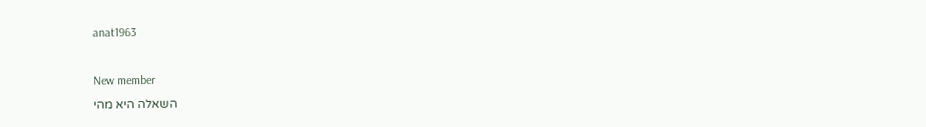anat1963

New member
השאלה היא מהי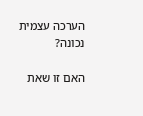הערכה עצמית נכונה?

האם זו שאת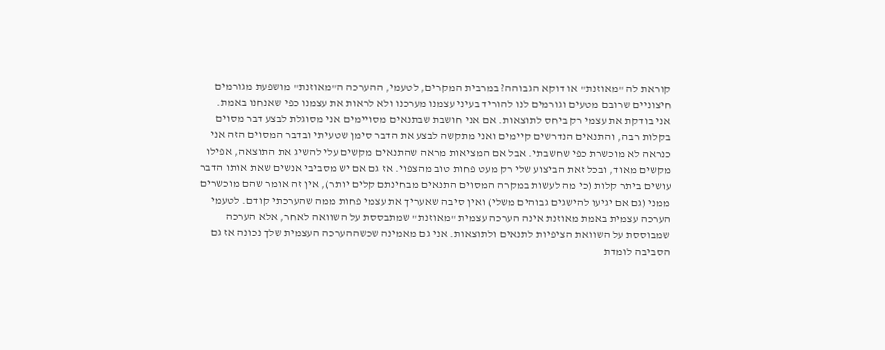קוראת לה "מאוזנת" או דוקא הגבוהה? במרבית המקרים, לטעמי, ההערכה ה"מאוזנת" מושפעת מגורמים חיצוניים שרובם מטעים וגורמים לנו להוריד בעיני עצמנו מערכנו ולא לראות את עצמנו כפי שאנחנו באמת. אני בודקת את עצמי רק ביחס לתוצאות. אם אני חושבת שבתנאים מסויימים אני מסוגלת לבצע דבר מסוים בקלות רבה, והתנאים הנדרשים קיימים ואני מתקשה לבצע את הדבר סימן שטעיתי ובדבר המסוים הזה אני כנראה לא מוכשרת כפי שחשבתי. אבל אם המציאות מראה שהתנאים מקשים עלי להשיג את התוצאה, אפילו מקשים מאוד, ובכל זאת הביצוע שלי רק מעט פחות טוב מהצפוי. אז גם אם יש מסביבי אנשים שאת אותו הדבר עושים ביתר קלות (כי מה לעשות במקרה המסוים התנאים מבחינתם קלים יותר), אין זה אומר שהם מוכשרים ממני (גם אם יגיעו להישגים גבוהים משלי) ואין סיבה שאעריך את עצמי פחות ממה שהערכתי קודם. לטעמי הערכה עצמית באמת מאוזנת אינה הערכה עצמית "מאוזנת" שמתבססת על השוואה לאחר, אלא הערכה שמבוססת על השוואת הציפיות לתנאים ולתוצאות. אני גם מאמינה שכשההערכה העצמית שלך נכונה אז גם הסביבה לומדת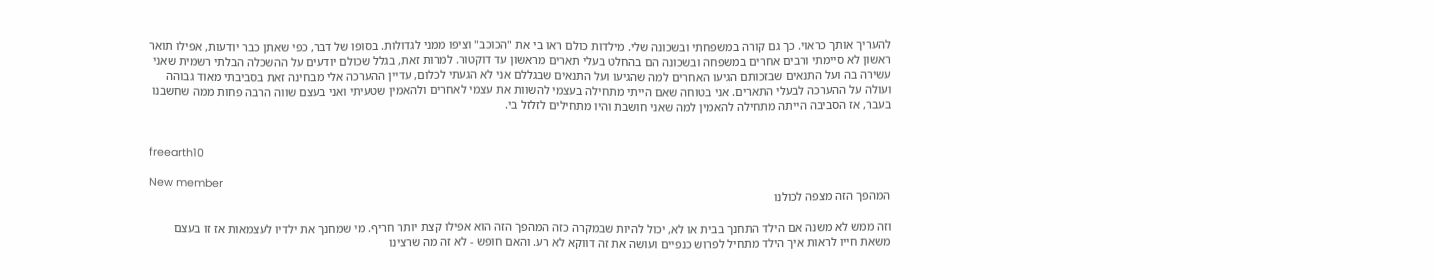להעריך אותך כראוי. כך גם קורה במשפחתי ובשכונה שלי. מילדות כולם ראו בי את "הכוכב" וציפו ממני לגדולות. בסופו של דבר, כפי שאתן כבר יודעות, אפילו תואר ראשון לא סיימתי ורבים אחרים במשפחה ובשכונה הם בהחלט בעלי תארים מראשון עד דוקטור. למרות זאת, בגלל שכולם יודעים על ההשכלה הבלתי רשמית שאני עשירה בה ועל התנאים שבזכותם הגיעו האחרים למה שהגיעו ועל התנאים שבגללם אני לא הגעתי לכלום, עדיין ההערכה אלי מבחינה זאת בסביבתי מאוד גבוהה ועולה על ההערכה לבעלי התארים. אני בטוחה שאם הייתי מתחילה בעצמי להשוות את עצמי לאחרים ולהאמין שטעיתי ואני בעצם שווה הרבה פחות ממה שחשבנו בעבר, אז הסביבה הייתה מתחילה להאמין למה שאני חושבת והיו מתחילים לזלזל בי.


freearth10

New member
המהפך הזה מצפה לכולנו

וזה ממש לא משנה אם הילד התחנך בבית או לא, יכול להיות שבמקרה כזה המהפך הזה הוא אפילו קצת יותר חריף. מי שמחנך את ילדיו לעצמאות אז זו בעצם משאת חייו לראות איך הילד מתחיל לפרוש כנפיים ועושה את זה דווקא לא רע. והאם חופש - לא זה מה שרצינו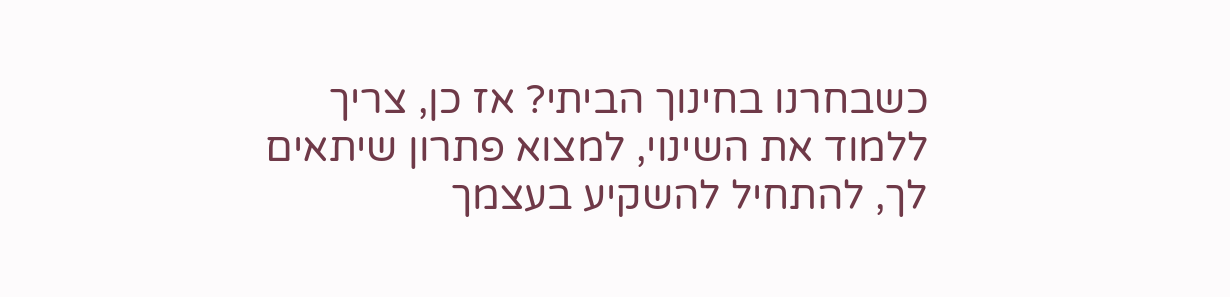כשבחרנו בחינוך הביתי? אז כן, צריך ללמוד את השינוי, למצוא פתרון שיתאים לך, להתחיל להשקיע בעצמך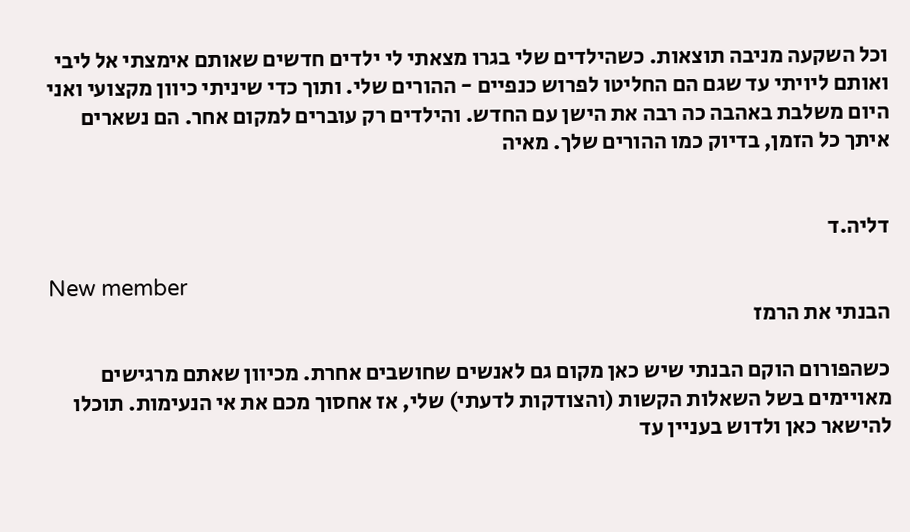וכל השקעה מניבה תוצאות. כשהילדים שלי בגרו מצאתי לי ילדים חדשים שאותם אימצתי אל ליבי ואותם ליויתי עד שגם הם החליטו לפרוש כנפיים - ההורים שלי. ותוך כדי שיניתי כיוון מקצועי ואני היום משלבת באהבה כה רבה את הישן עם החדש. והילדים רק עוברים למקום אחר. הם נשארים איתך כל הזמן, בדיוק כמו ההורים שלך. מאיה


דליה.ד

New member
הבנתי את הרמז

כשהפורום הוקם הבנתי שיש כאן מקום גם לאנשים שחושבים אחרת. מכיוון שאתם מרגישים מאויימים בשל השאלות הקשות (והצודקות לדעתי) שלי, אז אחסוך מכם את אי הנעימות. תוכלו להישאר כאן ולדוש בעניין עד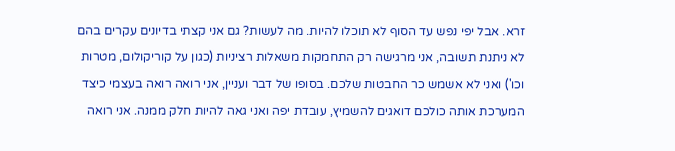זרא. אבל יפי נפש עד הסוף לא תוכלו להיות. מה לעשות? גם אני קצתי בדיונים עקרים בהם לא ניתנת תשובה, אני מרגישה רק התחמקות משאלות רציניות (כגון על קוריקולום, מטרות וכו') ואני לא אשמש כר החבטות שלכם. בסופו של דבר ועניין, אני רואה רואה בעצמי כיצד המערכת אותה כולכם דואגים להשמיץ, עובדת יפה ואני גאה להיות חלק ממנה. אני רואה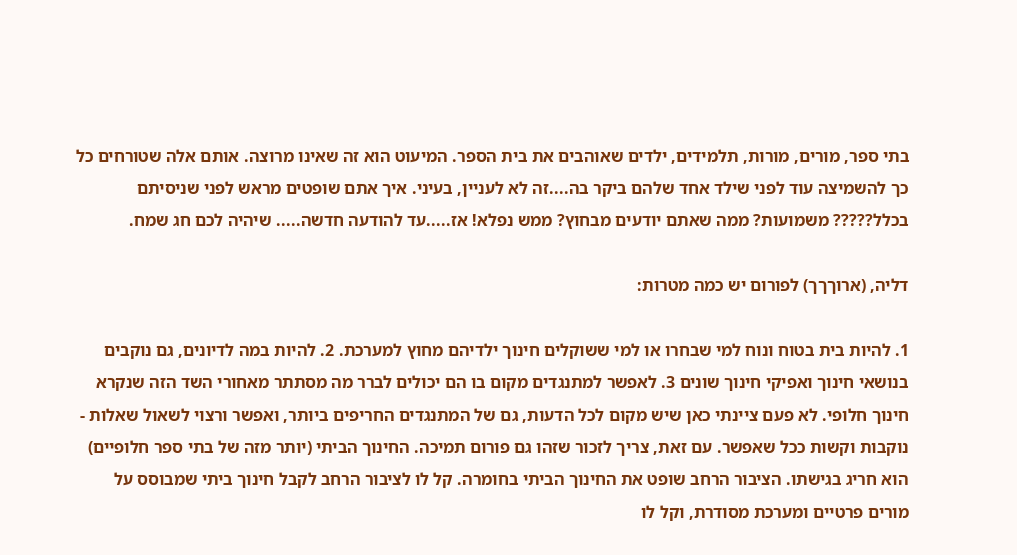בתי ספר, מורים, מורות, תלמידים, ילדים שאוהבים את בית הספר. המיעוט הוא זה שאינו מרוצה. אותם אלה שטורחים כל כך להשמיצה עוד לפני שילד אחד שלהם ביקר בה....זה לא לעניין, בעיני. איך אתם שופטים מראש לפני שניסיתם בכלל????? משמועות? ממה שאתם יודעים מבחוץ? ממש נפלא! אז.....עד להודעה חדשה..... שיהיה לכם חג שמח.

דליה, (ארוךךך) לפורום יש כמה מטרות:

1. להיות בית בטוח ונוח למי שבחרו או למי ששוקלים חינוך ילדיהם מחוץ למערכת. 2. להיות במה לדיונים, גם נוקבים בנושאי חינוך ואפיקי חינוך שונים 3. לאפשר למתנגדים מקום בו הם יכולים לברר מה מסתתר מאחורי השד הזה שנקרא חינוך חלופי. לא פעם ציינתי כאן שיש מקום לכל הדעות, גם של המתנגדים החריפים ביותר, ואפשר ורצוי לשאול שאלות - נוקבות וקשות ככל שאפשר. עם זאת, צריך לזכור שזהו גם פורום תמיכה. החינוך הביתי (יותר מזה של בתי ספר חלופיים) הוא חריג בגישתו. הציבור הרחב שופט את החינוך הביתי בחומרה. קל לו לציבור הרחב לקבל חינוך ביתי שמבוסס על מורים פרטיים ומערכת מסודרת, וקל לו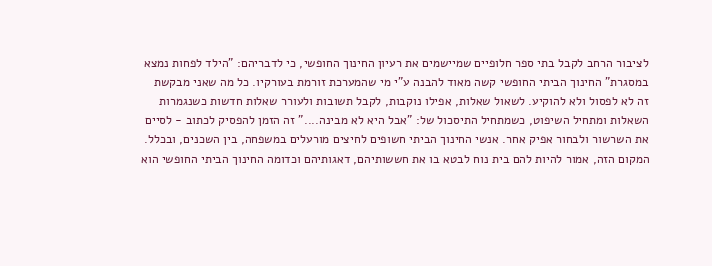לציבור הרחב לקבל בתי ספר חלופיים שמיישמים את רעיון החינוך החופשי, כי לדבריהם: "הילד לפחות נמצא במסגרת" החינוך הביתי החופשי קשה מאוד להבנה ע"י מי שהמערכת זורמת בעורקיו. כל מה שאני מבקשת זה לא לפסול ולא להוקיע. לשאול שאלות, אפילו נוקבות, לקבל תשובות ולעורר שאלות חדשות כשנגמרות השאלות ומתחיל השיפוט, כשמתחיל התיסכול של: "אבל היא לא מבינה...." זה הזמן להפסיק לכתוב - לסיים את השרשור ולבחור אפיק אחר. אנשי החינוך הביתי חשופים לחיצים מורעלים במשפחה, בין השכנים, ובכלל. המקום הזה, אמור להיות להם בית נוח לבטא בו את חששותיהם, דאגותיהם וכדומה החינוך הביתי החופשי הוא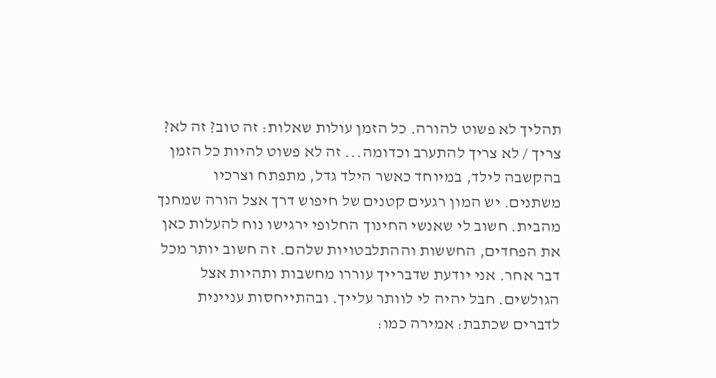תהליך לא פשוט להורה. כל הזמן עולות שאלות: זה טוב? זה לא? צריך / לא צריך להתערב וכדומה... זה לא פשוט להיות כל הזמן בהקשבה לילד, במיוחד כאשר הילד גדל, מתפתח וצרכיו משתנים. יש המון רגעים קטנים של חיפוש דרך אצל הורה שמחנך מהבית. חשוב לי שאנשי החינוך החלופי ירגישו נוח להעלות כאן את הפחדים, החששות וההתלבטויות שלהם. זה חשוב יותר מכל דבר אחר. אני יודעת שדברייך עוררו מחשבות ותהיות אצל הגולשים. חבל יהיה לי לוותר עלייך. ובהתייחסות עניינית לדברים שכתבת: אמירה כמו: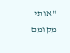"אותי מקומם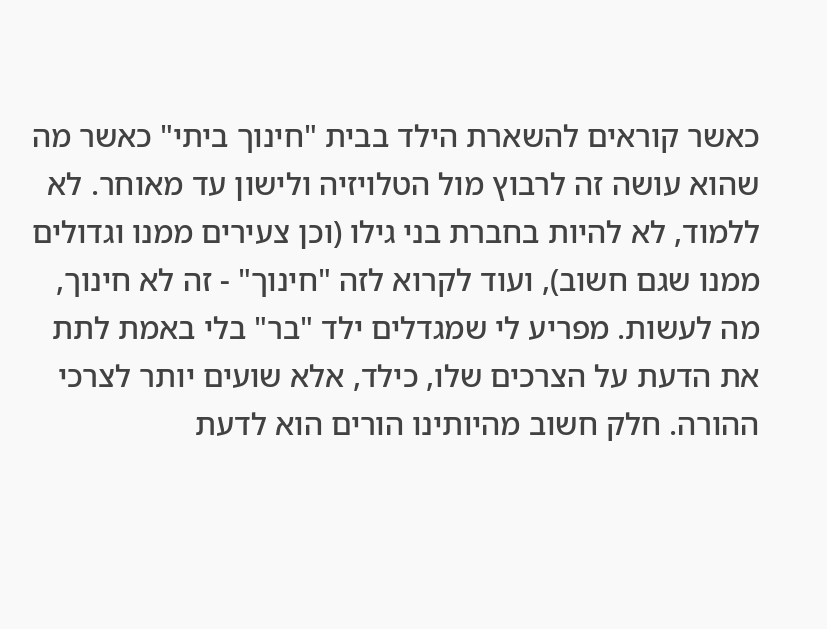כאשר קוראים להשארת הילד בבית "חינוך ביתי" כאשר מה שהוא עושה זה לרבוץ מול הטלויזיה ולישון עד מאוחר. לא ללמוד, לא להיות בחברת בני גילו (וכן צעירים ממנו וגדולים ממנו שגם חשוב), ועוד לקרוא לזה "חינוך" - זה לא חינוך, מה לעשות. מפריע לי שמגדלים ילד "בר" בלי באמת לתת את הדעת על הצרכים שלו, כילד, אלא שועים יותר לצרכי ההורה. חלק חשוב מהיותינו הורים הוא לדעת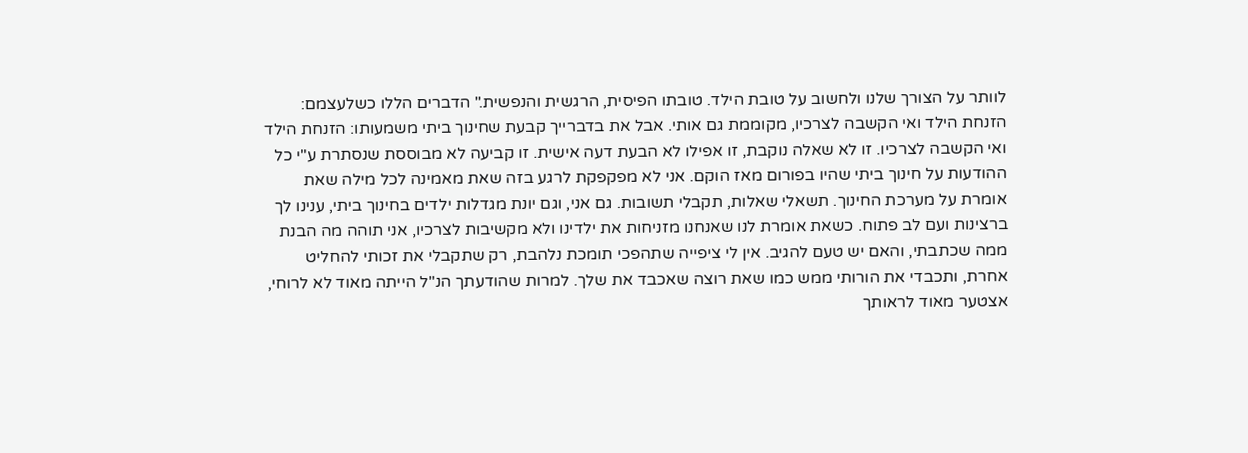לוותר על הצורך שלנו ולחשוב על טובת הילד. טובתו הפיסית, הרגשית והנפשית." הדברים הללו כשלעצמם: הזנחת הילד ואי הקשבה לצרכיו, מקוממת גם אותי. אבל את בדברייך קבעת שחינוך ביתי משמעותו: הזנחת הילד ואי הקשבה לצרכיו. זו לא שאלה נוקבת, זו אפילו לא הבעת דעה אישית. זו קביעה לא מבוססת שנסתרת ע"י כל ההודעות על חינוך ביתי שהיו בפורום מאז הוקם. אני לא מפקפקת לרגע בזה שאת מאמינה לכל מילה שאת אומרת על מערכת החינוך. תשאלי שאלות, תקבלי תשובות. גם אני, וגם יונת מגדלות ילדים בחינוך ביתי, ענינו לך ברצינות ועם לב פתוח. כשאת אומרת לנו שאנחנו מזניחות את ילדינו ולא מקשיבות לצרכיו, אני תוהה מה הבנת ממה שכתבתי, והאם יש טעם להגיב. אין לי ציפייה שתהפכי תומכת נלהבת, רק שתקבלי את זכותי להחליט אחרת, ותכבדי את הורותי ממש כמו שאת רוצה שאכבד את שלך. למרות שהודעתך הנ"ל הייתה מאוד לא לרוחי, אצטער מאוד לראותך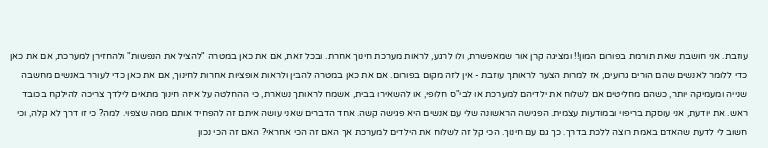עוזבת. אני חושבת שאת תורמת בפורום המון!! ומציגה קרן אור שמאפשרת, ולו לרגע, לראות מערכת חינוך אחרת. ובכל זאת, אם את כאן במטרה "להציל את הנפשות" ולהחזירן למערכת, אם את כאן כדי ללומר לאנשים שהם הורים גרועים, אז למרות הצער לראותך עוזבת - אין לזה מקום בפורום. אם את כאן במטרה להבין ולראות אופציות אחרות לחינוך, אם את כאן כדי לעורר באנשים מחשבה שנייה ומעמיקה יותר, כשהם מחליטים אם לשלוח את ילדיהם למערכת או לבי"ס חלופי, או להשאירו בבית, אשמח לראותך נשארת, כי ההחלטה על איזה חינוך מתאים לילדך צריכה להילקח בכובד ראש. את יודעת, אני עוסקת בריפוי ובמודעות עצמית. הפגישה הראשונה שלי עם אנשים היא פגישה קשה. אחד הדברים שאני עושה איתם זה להפחיד אותם ממה שצפוי. למה? כי זו דרך לא קלה, וכי חשוב לי לדעת שהאדם באמת רוצה ללכת בדרך. כך גם עם חינוך. הכי קל זה לשלוח את הילדים למערכת אך האם זה הכי אחראי? האם זה הכי נכון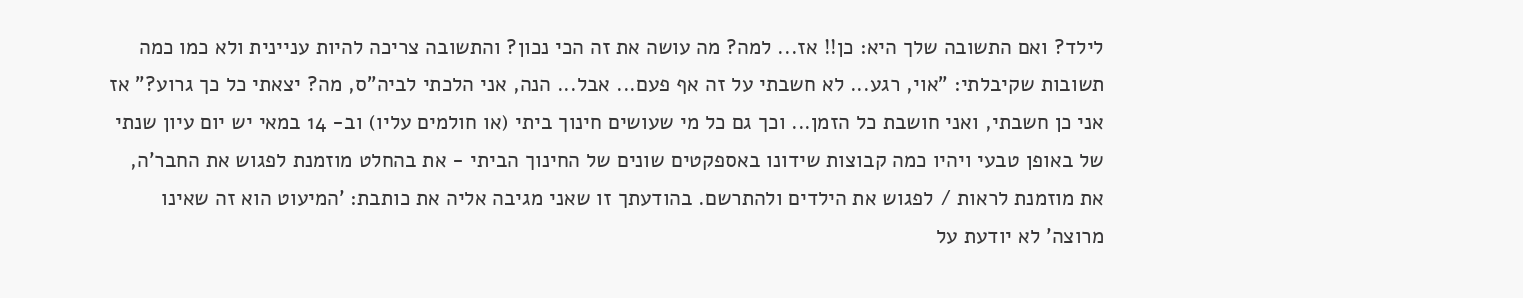לילד? ואם התשובה שלך היא: כן!! אז... למה? מה עושה את זה הכי נכון? והתשובה צריכה להיות עניינית ולא כמו כמה תשובות שקיבלתי: "אוי, רגע... לא חשבתי על זה אף פעם... אבל... הנה, אני הלכתי לביה"ס, מה? יצאתי כל כך גרוע?" אז אני כן חשבתי, ואני חושבת כל הזמן... וכך גם כל מי שעושים חינוך ביתי (או חולמים עליו) וב- 14 במאי יש יום עיון שנתי של באופן טבעי ויהיו כמה קבוצות שידונו באספקטים שונים של החינוך הביתי - את בהחלט מוזמנת לפגוש את החבר'ה, את מוזמנת לראות / לפגוש את הילדים ולהתרשם. בהודעתך זו שאני מגיבה אליה את כותבת: 'המיעוט הוא זה שאינו מרוצה' לא יודעת על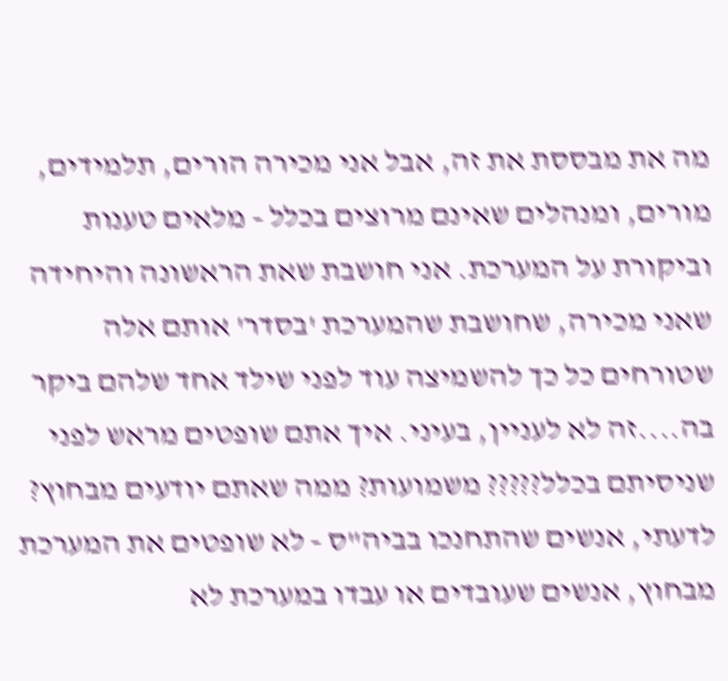מה את מבססת את זה, אבל אני מכירה הורים, תלמידים, מורים, ומנהלים שאינם מרוצים בכלל - מלאים טענות וביקורת על המערכת. אני חושבת שאת הראשונה והיחידה שאני מכירה, שחושבת שהמערכת 'בסדר' אותם אלה שטורחים כל כך להשמיצה עוד לפני שילד אחד שלהם ביקר בה....זה לא לעניין, בעיני. איך אתם שופטים מראש לפני שניסיתם בכלל????? משמועות? ממה שאתם יודעים מבחוץ? לדעתי, אנשים שהתחנכו בביה"ס - לא שופטים את המערכת מבחוץ, אנשים שעובדים או עבדו במערכת לא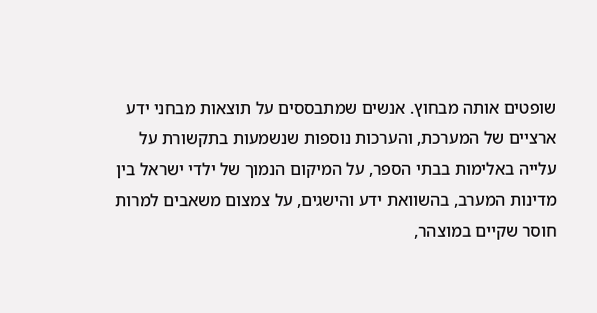שופטים אותה מבחוץ. אנשים שמתבססים על תוצאות מבחני ידע ארציים של המערכת, והערכות נוספות שנשמעות בתקשורת על עלייה באלימות בבתי הספר, על המיקום הנמוך של ילדי ישראל בין מדינות המערב, בהשוואת ידע והישגים, על צמצום משאבים למרות חוסר שקיים במוצהר,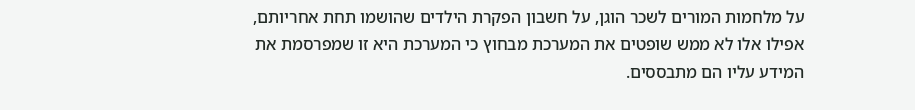על מלחמות המורים לשכר הוגן, על חשבון הפקרת הילדים שהושמו תחת אחריותם, אפילו אלו לא ממש שופטים את המערכת מבחוץ כי המערכת היא זו שמפרסמת את המידע עליו הם מתבססים.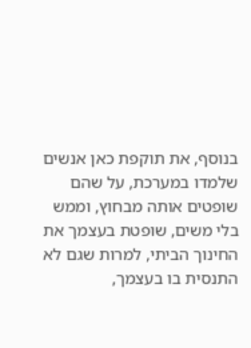בנוסף, את תוקפת כאן אנשים שלמדו במערכת, על שהם שופטים אותה מבחוץ, וממש בלי משים, שופטת בעצמך את החינוך הביתי, למרות שגם לא התנסית בו בעצמך,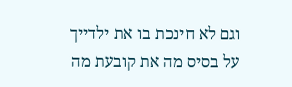וגם לא חינכת בו את ילדייך
על בסיס מה את קובעת מה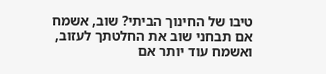טיבו של החינוך הביתי? שוב, אשמח אם תבחני שוב את החלטתך לעזוב, ואשמח עוד יותר אם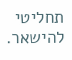תחליטי להישאר.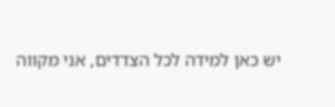יש כאן למידה לכל הצדדים, אני מקווה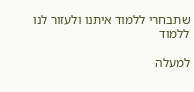שתבחרי ללמוד איתנו ולעזור לנו ללמוד

למעלה